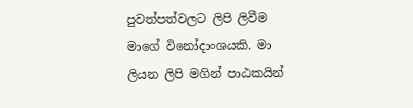පුවත්පත්වලට ලිපි ලිවීම මාගේ විනෝදාංශයකි. මා ලියන ලිපි මගින් පාඨකයින්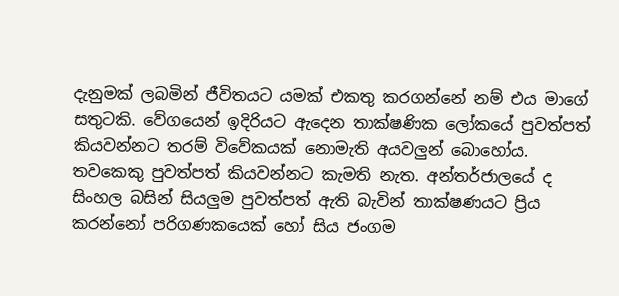දැනුමක් ලබමින් ජීවිතයට යමක් එකතු කරගන්නේ නම් එය මාගේ සතුටකි. වේගයෙන් ඉදිරියට ඇදෙන තාක්ෂණික ලෝකයේ පුවත්පත් කියවන්නට තරම් විවේකයක් නොමැති අයවලුන් බොහෝය. තවකෙකු පුවත්පත් කියවන්නට කැමති නැත. අන්තර්ජාලයේ ද සිංහල බසින් සියලුම පුවත්පත් ඇති බැවින් තාක්ෂණයට ප්‍රිය කරන්නෝ පරිගණකයෙක් හෝ සිය ජංගම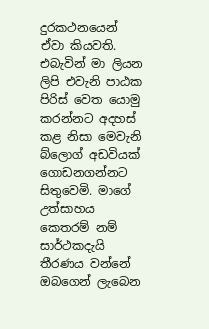දුරකථනයෙන් ඒවා කියවති. එබැවින් මා ලියන ලිපි එවැනි පාඨක පිරිස් වෙත යොමු කරන්නට අදහස් කළ නිසා මෙවැනි බ්ලොග් අඩවියක් ගොඩනගන්නට සිතුවෙමි. මාගේ උත්සාහය කෙතරම් නම් සාර්ථකදැයි තීරණය වන්නේ ඔබගෙන් ලැබෙන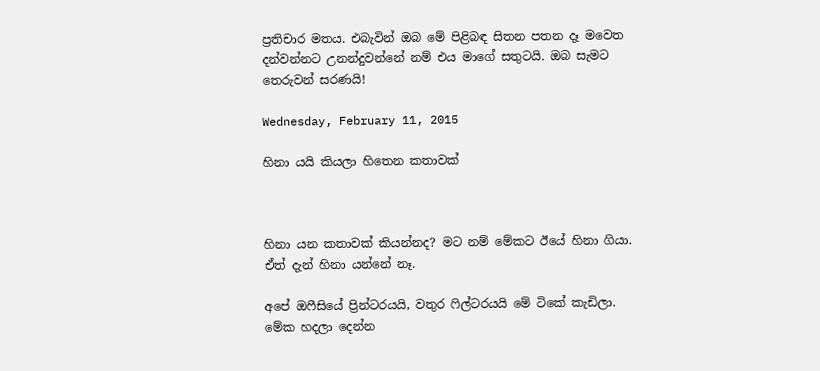ප්‍රතිචාර මතය. එබැවින් ඔබ මේ පිළිබඳ සිතන පතන දෑ මවෙත දන්වන්නට උනන්දුවන්නේ නම් එය මාගේ සතුටයි. ඔබ සැමට තෙරුවන් සරණයි!

Wednesday, February 11, 2015

හිනා යයි කියලා හිතෙන කතාවක්



හිනා යන කතාවක් කියන්නද? මට නම් මේකට ඊයේ හිනා ගියා. ඒත් දැන් හිනා යන්නේ නෑ.

අපේ ඔෆීසියේ ප්‍රින්ටරයයි, වතුර ෆිල්ටරයයි මේ ටිකේ කැඩිලා. මේක හදලා දෙන්න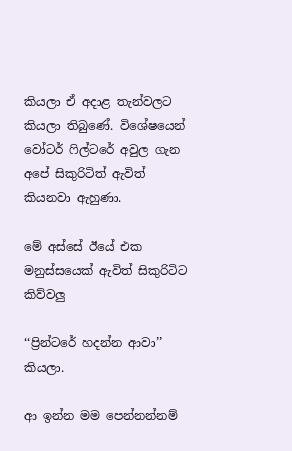කියලා ඒ අදාළ තැන්වලට කියලා තිබුණේ. විශේෂයෙන් වෝටර් ෆිල්ටරේ අවුල ගැන අපේ සිකුරිටිත් ඇවිත් කියනවා ඇහුණා.

මේ අස්සේ ඊයේ එක මනුස්සයෙක් ඇවිත් සිකුරිටිට කිව්වලු

‘‘ප්‍රින්ටරේ හදන්න ආවා’’  කියලා.

ආ ඉන්න මම පෙන්නන්නම්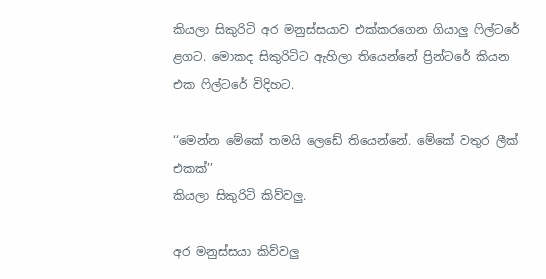කියලා සිකුරිටි අර මනුස්සයාව එක්කරගෙන ගියාලු ෆිල්ටරේ ළගට. මොකද සිකුරිටිට ඇහිලා තියෙන්නේ ප්‍රින්ටරේ කියන එක ෆිල්ටරේ විදිහට.

‘‘මෙන්න මේකේ තමයි ලෙඩේ තියෙන්නේ. මේකේ වතුර ලීක් එකක්’’
කියලා සිකුරිටි කිව්වලු.

අර මනුස්සයා කිව්වලු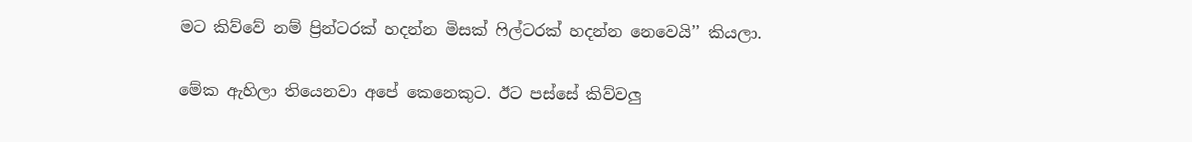මට කිව්වේ නම් ප්‍රින්ටරක් හදන්න මිසක් ෆිල්ටරක් හදන්න නෙවෙයි’’ කියලා.

මේක ඇහිලා තියෙනවා අපේ කෙනෙකුට. ඊට පස්සේ කිව්වලු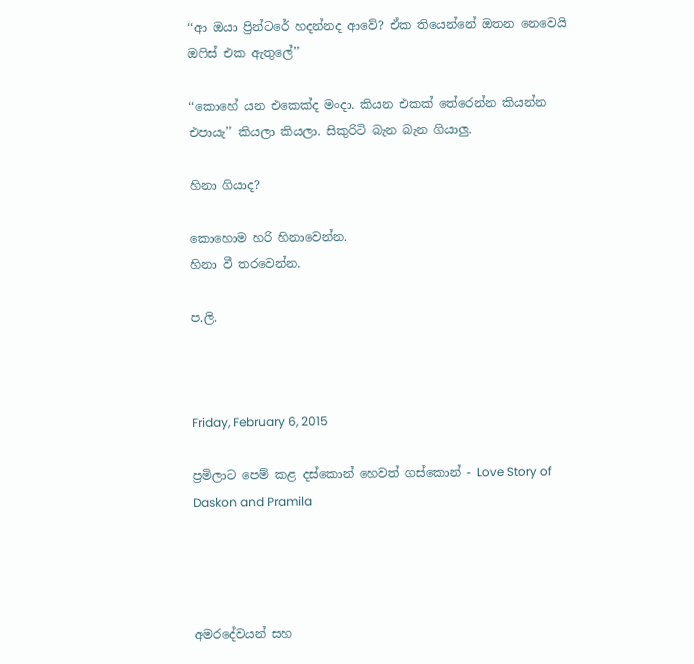‘‘ආ ඔයා ප්‍රින්ටරේ හදන්නද ආවේ? ඒක තියෙන්නේ ඔතන නෙවෙයි ඔෆිස් එක ඇතුලේ’’

‘‘කොහේ යන එකෙක්ද මංදා. කියන එකක් තේරෙන්න කියන්න එපායැ’’ කියලා කියලා. සිකුරිටි බැන බැන ගියාලු.

හිනා ගියාද?

කොහොම හරි හිනාවෙන්න.
හිනා වී තරවෙන්න.

ප.ලි.



Friday, February 6, 2015

ප්‍රමිලාට පෙම් කළ දස්කොන් හෙවත් ගස්කොන් - Love Story of Daskon and Pramila




අමරදේවයන් සහ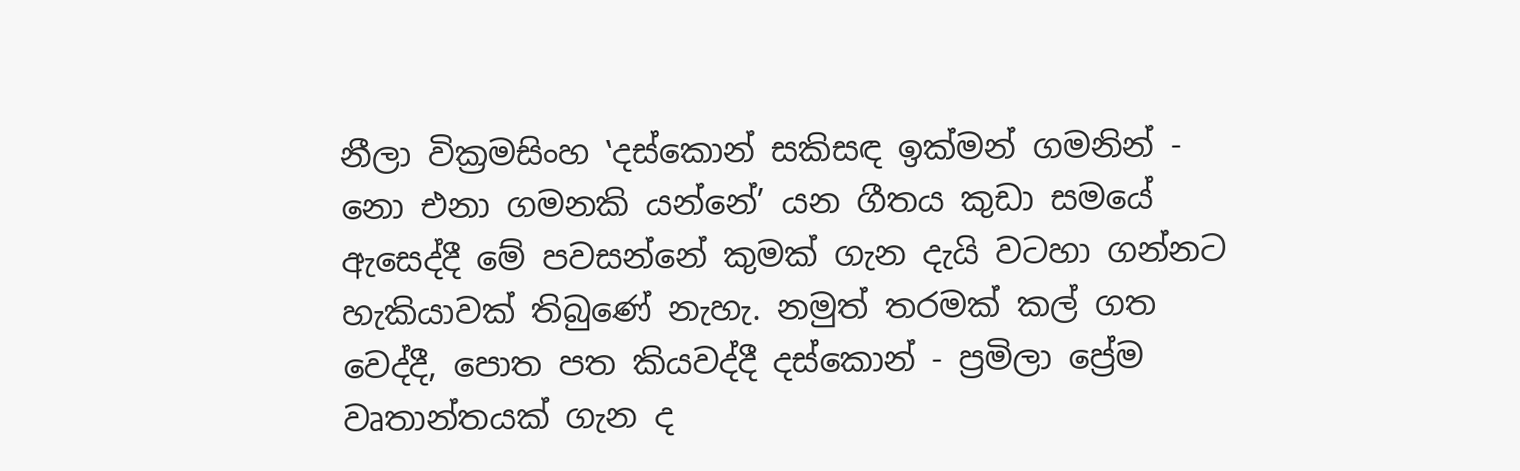නීලා වික්‍රමසිංහ ‛දස්කොන් සකිසඳ ඉක්මන් ගමනින් - නො එනා ගමනකි යන්නේ’ යන ගීතය කුඩා සමයේ ඇසෙද්දී මේ පවසන්නේ කුමක් ගැන දැයි වටහා ගන්නට හැකියාවක් තිබුණේ නැහැ. නමුත් තරමක් කල් ගත වෙද්දී, පොත පත කියවද්දී දස්කොන් - ප්‍රමිලා ප්‍රේම වෘතාන්තයක් ගැන ද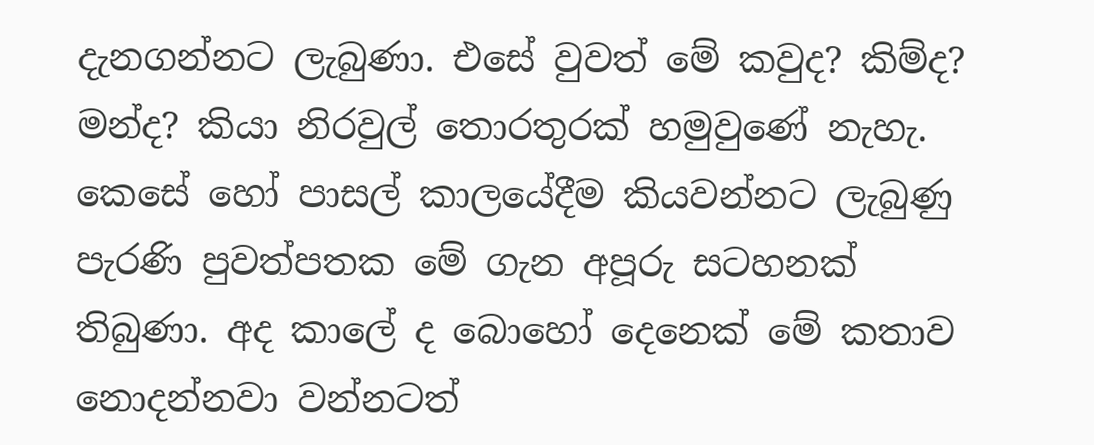දැනගන්නට ලැබුණා. එසේ වුවත් මේ කවුද? කිම්ද? මන්ද? කියා නිරවුල් තොරතුරක් හමුවුණේ නැහැ. කෙසේ හෝ පාසල් කාලයේදීම කියවන්නට ලැබුණු පැරණි පුවත්පතක මේ ගැන අපූරු සටහනක් තිබුණා. අද කාලේ ද බොහෝ දෙනෙක් මේ කතාව නොදන්නවා වන්නටත්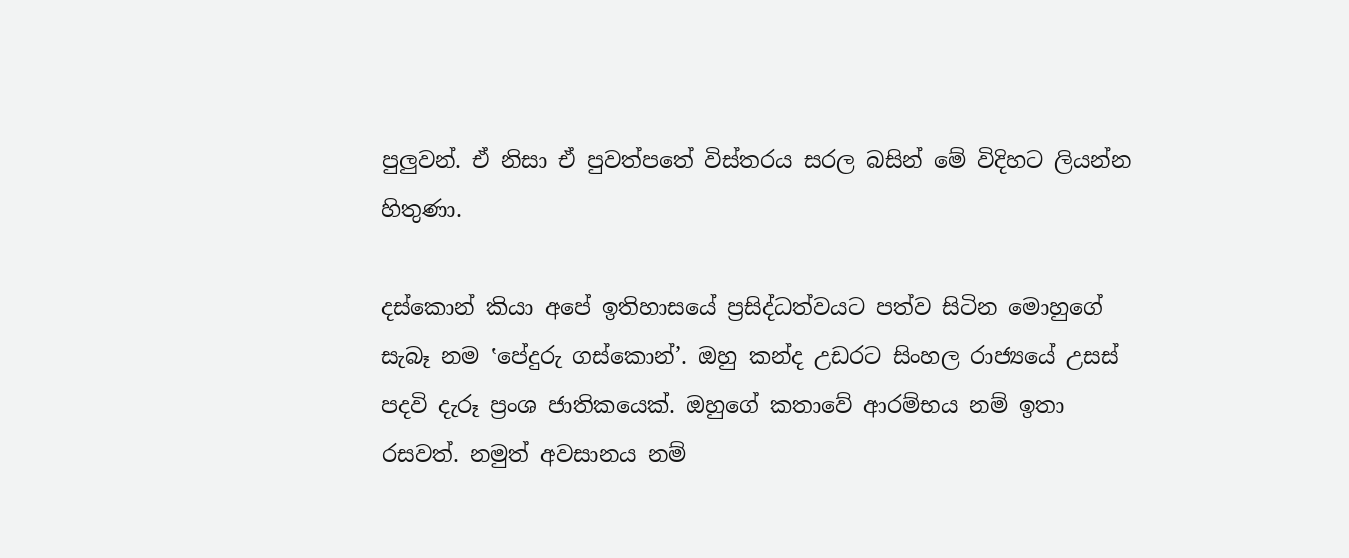පුලුවන්. ඒ නිසා ඒ පුවත්පතේ විස්තරය සරල බසින් මේ විදිහට ලියන්න හිතුණා.

දස්කොන් කියා අපේ ඉතිහාසයේ ප්‍රසිද්ධත්වයට පත්ව සිටින මොහුගේ සැබෑ නම ‛පේදුරු ගස්කොන්’. ඔහු කන්ද උඩරට සිංහල රාජ්‍යයේ උසස් පදවි දැරූ ප්‍රංශ ජාතිකයෙක්. ඔහුගේ කතාවේ ආරම්භය නම් ඉතා රසවත්. නමුත් අවසානය නම්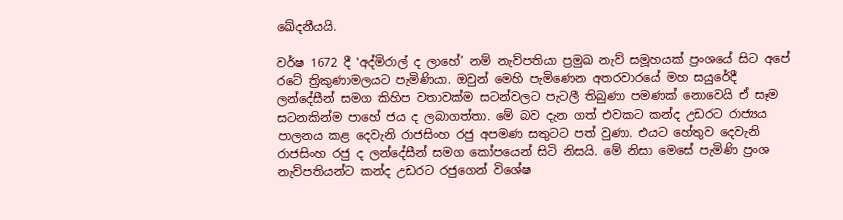ඛේදනීයයි.

වර්ෂ 1672 දී ‛අද්මිරාල් ද ලාහේ’ නම් නැව්පතියා ප්‍රමුඛ නැව් සමූහයක් ප්‍රංශයේ සිට අපේ රටේ ත්‍රිකුණාමලයට පැමිණියා. ඔවුන් මෙහි පැමිණෙන අතරවාරයේ මහ සයුරේදී ලන්දේසීන් සමග කිහිප වතාවක්ම සටන්වලට පැටලී තිබුණා පමණක් නොවෙයි ඒ සෑම සටනකින්ම පාහේ ජය ද ලබාගත්තා. මේ බව දැන ගත් එවකට කන්ද උඩරට රාජ්‍යය පාලනය කළ දෙවැනි රාජසිංහ රජු අපමණ සතුටට පත් වුණා. එයට හේතුව දෙවැනි රාජසිංහ රජු ද ලන්දේසීන් සමග කෝපයෙන් සිටි නිසයි. මේ නිසා මෙසේ පැමිණි ප්‍රංශ නැව්පතියන්ට කන්ද උඩරට රජුගෙන් විශේෂ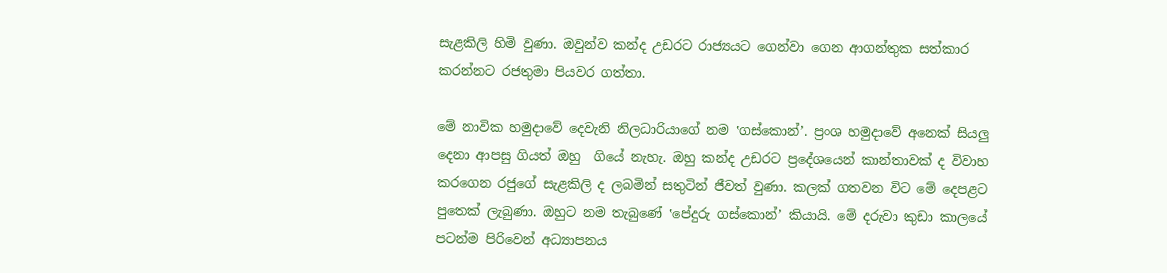සැළකිලි හිමි වුණා. ඔවුන්ව කන්ද උඩරට රාජ්‍යයට ගෙන්වා ගෙන ආගන්තුක සත්කාර කරන්නට රජතුමා පියවර ගත්තා.

මේ නාවික හමුදාවේ දෙවැනි නිලධාරියාගේ නම ‛ගස්කොන්’. ප්‍රංශ හමුදාවේ අනෙක් සියලු දෙනා ආපසු ගියත් ඔහු  ගියේ නැහැ. ඔහු කන්ද උඩරට ප්‍රදේශයෙන් කාන්තාවක් ද විවාහ කරගෙන රජුගේ සැළකිලි ද ලබමින් සතුටින් ජීවත් වුණා. කලක් ගතවන විට මේ දෙපළට පුතෙක් ලැබුණා. ඔහුට නම තැබුණේ ‛පේදුරු ගස්කොන්’ කියායි. මේ දරුවා කුඩා කාලයේ පටන්ම පිරිවෙන් අධ්‍යාපනය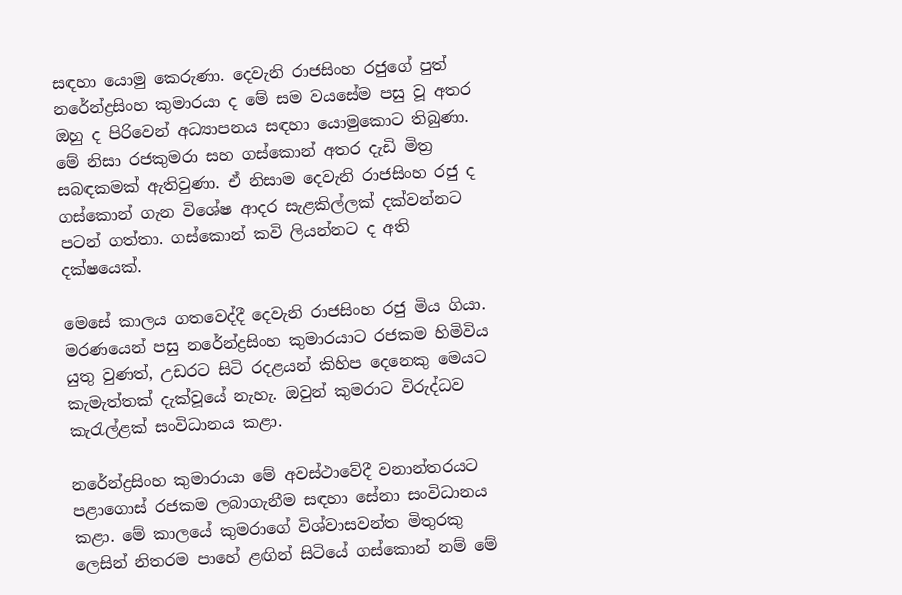සඳහා යොමු කෙරුණා. දෙවැනි රාජසිංහ රජුගේ පුත් නරේන්ද්‍රසිංහ කුමාරයා ද මේ සම වයසේම පසු වූ අතර ඔහු ද පිරිවෙන් අධ්‍යාපනය සඳහා යොමුකොට තිබුණා. මේ නිසා රජකුමරා සහ ගස්කොන් අතර දැඩි මිත්‍ර සබඳකමක් ඇතිවුණා. ඒ නිසාම දෙවැනි රාජසිංහ රජු ද ගස්කොන් ගැන විශේෂ ආදර සැළකිල්ලක් දක්වන්නට පටන් ගත්තා. ගස්කොන් කවි ලියන්නට ද අති දක්ෂයෙක්.

මෙසේ කාලය ගතවෙද්දී දෙවැනි රාජසිංහ රජු මිය ගියා. මරණයෙන් පසු නරේන්ද්‍රසිංහ කුමාරයාට රජකම හිමිවිය යුතු වුණත්, උඩරට සිටි රදළයන් කිහිප දෙනෙකු මෙයට කැමැත්තක් දැක්වූයේ නැහැ. ඔවුන් කුමරාට විරුද්ධව කැරැල්ළක් සංවිධානය කළා.

නරේන්ද්‍රසිංහ කුමාරායා මේ අවස්ථාවේදී වනාන්තරයට පළාගොස් රජකම ලබාගැනීම සඳහා සේනා සංවිධානය කළා. මේ කාලයේ කුමරාගේ විශ්වාසවන්ත මිතුරකු ලෙසින් නිතරම පාහේ ළඟින් සිටියේ ගස්කොන් නම් මේ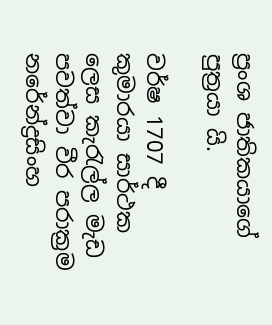ප්‍රංශ ජාතිකයාගේ පුත්‍රයා යි.

වර්ෂ 1707 දී කුමාරයා සාර්ථක ලෙස කැරැල්ල මැඩ පවත්වා වීර පරාක්‍රම නරේන්ද්‍රසිංහ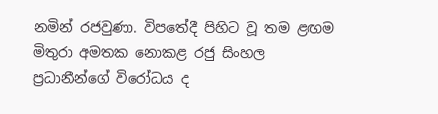නමින් රජවුණා. විපතේදී පිහිට වූ තම ළඟම මිතුරා අමතක නොකළ රජු සිංහල ප්‍රධානීන්ගේ විරෝධය ද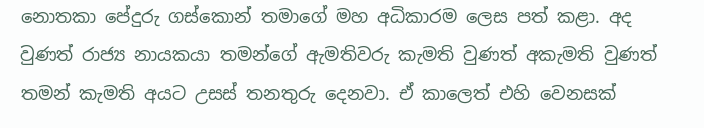නොතකා පේදුරු ගස්කොන් තමාගේ මහ අධිකාරම ලෙස පත් කළා. අද වුණත් රාජ්‍ය නායකයා තමන්ගේ ඇමතිවරු කැමති වුණත් අකැමති වුණත් තමන් කැමති අයට උසස් තනතුරු දෙනවා. ඒ කාලෙත් එහි වෙනසක්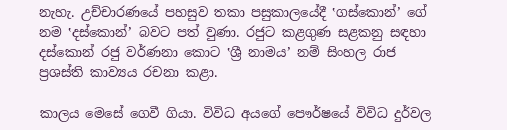නැහැ. උච්චාරණයේ පහසුව තකා පසුකාලයේදී ‛ගස්කොන්’ ගේ නම ‛දස්කොන්’ බවට පත් වුණා. රජුට කළගුණ සළකනු සඳහා දස්කොන් රජු වර්ණනා කොට ‛ශ්‍රී නාමය’ නම් සිංහල රාජ ප්‍රශස්ති කාව්‍යය රචනා කළා.

කාලය මෙසේ ගෙවී ගියා. විවිධ අයගේ පෞර්ෂයේ විවිධ දුර්වල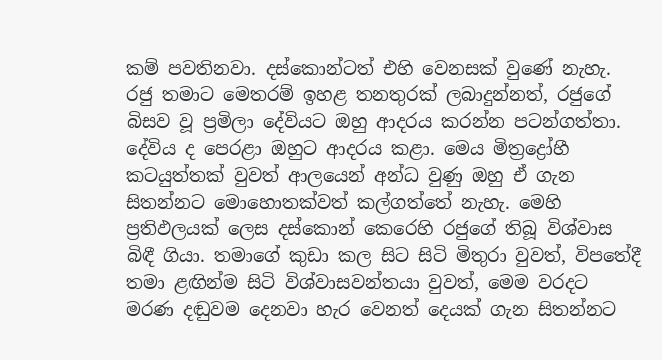කම් පවතිනවා. දස්කොන්ටත් එහි වෙනසක් වුණේ නැහැ. රජු තමාට මෙතරම් ඉහළ තනතුරක් ලබාදුන්නත්, රජුගේ බිසව වූ ප්‍රමිලා දේවියට ඔහු ආදරය කරන්න පටන්ගත්තා. දේවිය ද පෙරළා ඔහුට ආදරය කළා. මෙය මිත්‍රද්‍රෝහී කටයුත්තක් වුවත් ආලයෙන් අන්ධ වුණු ඔහු ඒ ගැන සිතන්නට මොහොතක්වත් කල්ගත්තේ නැහැ. මෙහි ප්‍රතිඵලයක් ලෙස දස්කොන් කෙරෙහි රජුගේ තිබූ විශ්වාස බිඳී ගියා. තමාගේ කුඩා කල සිට සිටි මිතුරා වුවත්, විපතේදී තමා ළඟින්ම සිටි විශ්වාසවන්තයා වුවත්, මෙම වරදට මරණ දඬුවම දෙනවා හැර වෙනත් දෙයක් ගැන සිතන්නට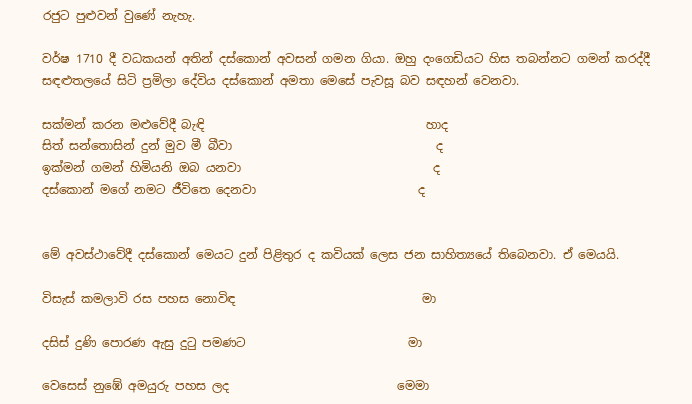රජුට පුළුවන් වුණේ නැහැ.

වර්ෂ 1710 දී වධකයන් අතින් දස්කොන් අවසන් ගමන ගියා. ඔහු දංගෙඩියට හිස තබන්නට ගමන් කරද්දී සඳළුතලයේ සිටි ප්‍රමිලා දේවිය දස්කොන් අමතා මෙසේ පැවසූ බව සඳහන් වෙනවා.

සක්මන් කරන මළුවේදී බැඳි                                     හාද
සිත් සන්තොසින් දුන් මුව මී බීවා                                  ද
ඉක්මන් ගමන් හිමියනි ඔබ යනවා                                ද
දස්කොන් මගේ නමට ජීවිතෙ දෙනවා                           ද


මේ අවස්ථාවේදී දස්කොන් මෙයට දුන් පිළිතුර ද කවියක් ලෙස ජන සාහිත්‍යයේ තිබෙනවා. ඒ මෙයයි.

විසැස් කමලාවි රස පහස නොවිඳ                               මා

දසිස් දුණි පොරණ ඇසු දුටු පමණට                           මා

වෙසෙස් නුඹේ අමයුරු පහස ලද                            මෙමා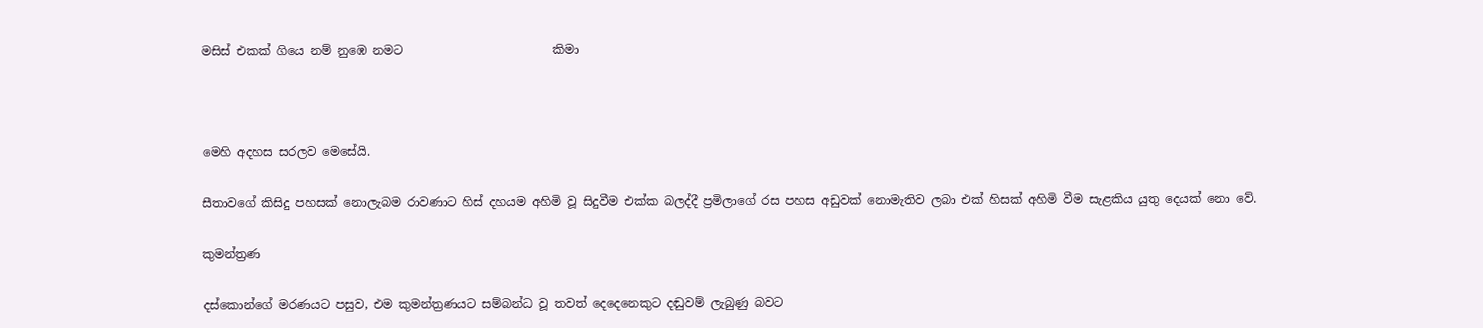මසිස් එකක් ගියෙ නම් නුඹෙ නමට                         කිමා



මෙහි අදහස සරලව මෙසේයි.

සීතාවගේ කිසිදු පහසක් නොලැබම රාවණාට හිස් දහයම අහිමි වූ සිදුවීම එක්ක බලද්දී ප්‍රමිලාගේ රස පහස අඩුවක් නොමැතිව ලබා එක් හිසක් අහිමි වීම සැළකිය යුතු දෙයක් නො වේ.

කුමන්ත්‍රණ

දස්කොන්ගේ මරණයට පසුව, එම කුමන්ත්‍රණයට සම්බන්ධ වූ තවත් දෙදෙනෙකුට දඬුවම් ලැබුණු බවට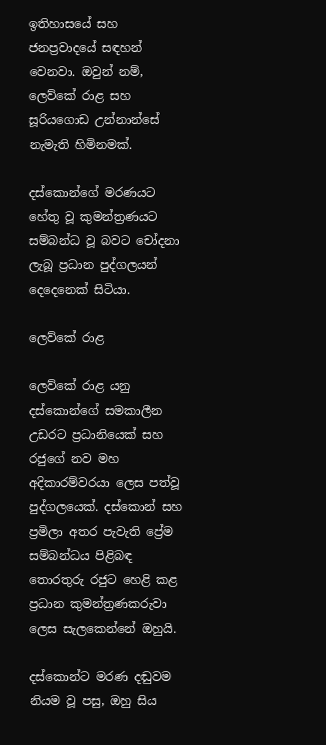ඉතිහාසයේ සහ ජනප්‍රවාදයේ සඳහන් වෙනවා. ඔවුන් නම්, ලෙව්කේ රාළ සහ සූරියගොඩ උන්නාන්සේ නැමැති හිමිනමක්.

දස්කොන්ගේ මරණයට හේතු වූ කුමන්ත්‍රණයට සම්බන්ධ වූ බවට චෝදනා ලැබූ ප්‍රධාන පුද්ගලයන් දෙදෙනෙක් සිටියා.

ලෙව්කේ රාළ

ලෙව්කේ රාළ යනු දස්කොන්ගේ සමකාලීන උඩරට ප්‍රධානියෙක් සහ රජුගේ නව මහ අදිකාරම්වරයා ලෙස පත්වූ පුද්ගලයෙක්. දස්කොන් සහ ප්‍රමිලා අතර පැවැති ප්‍රේම සම්බන්ධය පිළිබඳ තොරතුරු රජුට හෙළි කළ ප්‍රධාන කුමන්ත්‍රණකරුවා ලෙස සැලකෙන්නේ ඔහුයි.

දස්කොන්ට මරණ දඬුවම නියම වූ පසු, ඔහු සිය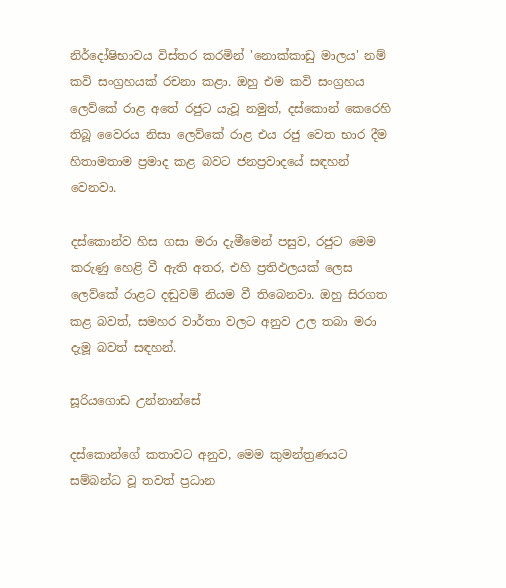නිර්දෝෂිභාවය විස්තර කරමින් 'නොක්කාඩු මාලය' නම් කවි සංග්‍රහයක් රචනා කළා. ඔහු එම කවි සංග්‍රහය ලෙව්කේ රාළ අතේ රජුට යැවූ නමුත්, දස්කොන් කෙරෙහි තිබූ වෛරය නිසා ලෙව්කේ රාළ එය රජු වෙත භාර දීම හිතාමතාම ප්‍රමාද කළ බවට ජනප්‍රවාදයේ සඳහන් වෙනවා.

දස්කොන්ව හිස ගසා මරා දැමීමෙන් පසුව, රජුට මෙම කරුණු හෙළි වී ඇති අතර, එහි ප්‍රතිඵලයක් ලෙස ලෙව්කේ රාළට දඬුවම් නියම වී තිබෙනවා. ඔහු සිරගත කළ බවත්, සමහර වාර්තා වලට අනුව උල තබා මරා දැමූ බවත් සඳහන්.

සූරියගොඩ උන්නාන්සේ

දස්කොන්ගේ කතාවට අනුව, මෙම කුමන්ත්‍රණයට සම්බන්ධ වූ තවත් ප්‍රධාන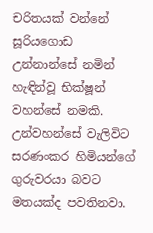චරිතයක් වන්නේ සූරියගොඩ උන්නාන්සේ නමින් හැඳින්වූ භික්ෂූන් වහන්සේ නමකි. උන්වහන්සේ වැලිවිට සරණංකර හිමියන්ගේ ගුරුවරයා බවට මතයක්ද පවතිනවා.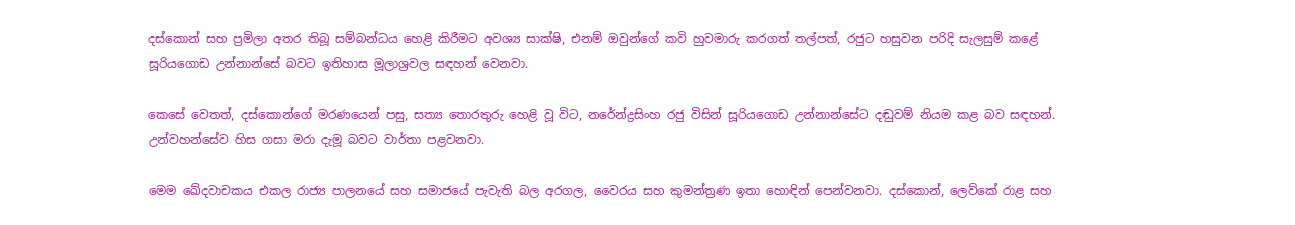දස්කොන් සහ ප්‍රමිලා අතර තිබූ සම්බන්ධය හෙළි කිරීමට අවශ්‍ය සාක්ෂි, එනම් ඔවුන්ගේ කවි හුවමාරු කරගත් තල්පත්, රජුට හසුවන පරිදි සැලසුම් කළේ සූරියගොඩ උන්නාන්සේ බවට ඉතිහාස මූලාශ්‍රවල සඳහන් වෙනවා.

කෙසේ වෙතත්, දස්කොන්ගේ මරණයෙන් පසු, සත්‍ය තොරතුරු හෙළි වූ විට, නරේන්ද්‍රසිංහ රජු විසින් සූරියගොඩ උන්නාන්සේට දඬුවම් නියම කළ බව සඳහන්. උන්වහන්සේව හිස ගසා මරා දැමූ බවට වාර්තා පළවනවා.

මෙම ඛේදවාචකය එකල රාජ්‍ය පාලනයේ සහ සමාජයේ පැවැති බල අරගල, වෛරය සහ කුමන්ත්‍රණ ඉතා හොඳින් පෙන්වනවා. දස්කොන්, ලෙව්කේ රාළ සහ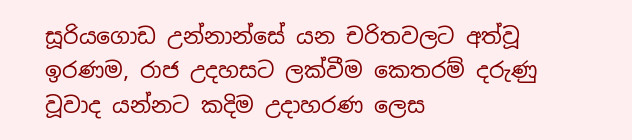සූරියගොඩ උන්නාන්සේ යන චරිතවලට අත්වූ ඉරණම, රාජ උදහසට ලක්වීම කෙතරම් දරුණු වූවාද යන්නට කදිම උදාහරණ ලෙස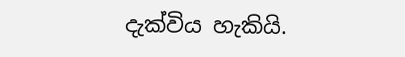දැක්විය හැකියි.